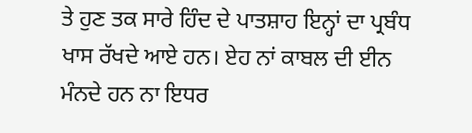ਤੇ ਹੁਣ ਤਕ ਸਾਰੇ ਹਿੰਦ ਦੇ ਪਾਤਸ਼ਾਹ ਇਨ੍ਹਾਂ ਦਾ ਪ੍ਰਬੰਧ ਖਾਸ ਰੱਖਦੇ ਆਏ ਹਨ। ਏਹ ਨਾਂ ਕਾਬਲ ਦੀ ਈਨ ਮੰਨਦੇ ਹਨ ਨਾ ਇਧਰ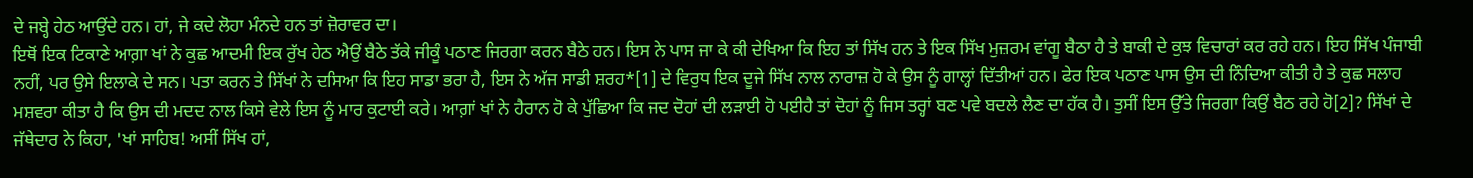ਦੇ ਜਬ੍ਹੇ ਹੇਠ ਆਉਂਦੇ ਹਨ। ਹਾਂ, ਜੇ ਕਦੇ ਲੋਹਾ ਮੰਨਦੇ ਹਨ ਤਾਂ ਜ਼ੋਰਾਵਰ ਦਾ।
ਇਥੋਂ ਇਕ ਟਿਕਾਣੇ ਆਗ਼ਾ ਖਾਂ ਨੇ ਕੁਛ ਆਦਮੀ ਇਕ ਰੁੱਖ ਹੇਠ ਐਉਂ ਬੈਠੇ ਤੱਕੇ ਜੀਕੂੰ ਪਠਾਣ ਜਿਰਗਾ ਕਰਨ ਬੈਠੇ ਹਨ। ਇਸ ਨੇ ਪਾਸ ਜਾ ਕੇ ਕੀ ਦੇਖਿਆ ਕਿ ਇਹ ਤਾਂ ਸਿੱਖ ਹਨ ਤੇ ਇਕ ਸਿੱਖ ਮੁਜ਼ਰਮ ਵਾਂਗੂ ਬੈਠਾ ਹੈ ਤੇ ਬਾਕੀ ਦੇ ਕੁਝ ਵਿਚਾਰਾਂ ਕਰ ਰਹੇ ਹਨ। ਇਹ ਸਿੱਖ ਪੰਜਾਬੀ ਨਹੀਂ, ਪਰ ਉਸੇ ਇਲਾਕੇ ਦੇ ਸਨ। ਪਤਾ ਕਰਨ ਤੇ ਸਿੱਖਾਂ ਨੇ ਦਸਿਆ ਕਿ ਇਹ ਸਾਡਾ ਭਰਾ ਹੈ, ਇਸ ਨੇ ਅੱਜ ਸਾਡੀ ਸ਼ਰਹ*[1] ਦੇ ਵਿਰੁਧ ਇਕ ਦੂਜੇ ਸਿੱਖ ਨਾਲ ਨਾਰਾਜ਼ ਹੋ ਕੇ ਉਸ ਨੂੰ ਗਾਲ੍ਹਾਂ ਦਿੱਤੀਆਂ ਹਨ। ਫੇਰ ਇਕ ਪਠਾਣ ਪਾਸ ਉਸ ਦੀ ਨਿੰਦਿਆ ਕੀਤੀ ਹੈ ਤੇ ਕੁਛ ਸਲਾਹ ਮਸ਼ਵਰਾ ਕੀਤਾ ਹੈ ਕਿ ਉਸ ਦੀ ਮਦਦ ਨਾਲ ਕਿਸੇ ਵੇਲੇ ਇਸ ਨੂੰ ਮਾਰ ਕੁਟਾਈ ਕਰੇ। ਆਗ਼ਾਂ ਖਾਂ ਨੇ ਹੈਰਾਨ ਹੋ ਕੇ ਪੁੱਛਿਆ ਕਿ ਜਦ ਦੋਹਾਂ ਦੀ ਲੜਾਈ ਹੋ ਪਈਹੈ ਤਾਂ ਦੋਹਾਂ ਨੂੰ ਜਿਸ ਤਰ੍ਹਾਂ ਬਣ ਪਵੇ ਬਦਲੇ ਲੈਣ ਦਾ ਹੱਕ ਹੈ। ਤੁਸੀਂ ਇਸ ਉੱਤੇ ਜਿਰਗਾ ਕਿਉਂ ਬੈਠ ਰਹੇ ਹੋ[2]? ਸਿੱਖਾਂ ਦੇ ਜੱਥੇਦਾਰ ਨੇ ਕਿਹਾ, 'ਖਾਂ ਸਾਹਿਬ! ਅਸੀਂ ਸਿੱਖ ਹਾਂ,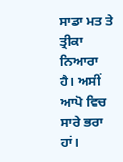ਸਾਡਾ ਮਤ ਤੇ ਤ੍ਰੀਕਾ ਨਿਆਰਾ ਹੈ। ਅਸੀਂ ਆਪੋ ਵਿਚ ਸਾਰੇ ਭਰਾ ਹਾਂ।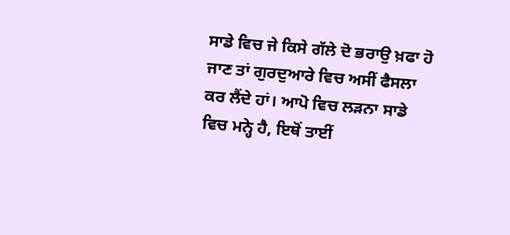ਸਾਡੇ ਵਿਚ ਜੇ ਕਿਸੇ ਗੱਲੇ ਦੋ ਭਰਾਉ ਖ਼ਫਾ ਹੋ ਜਾਣ ਤਾਂ ਗੁਰਦੁਆਰੇ ਵਿਚ ਅਸੀਂ ਫੈਸਲਾ ਕਰ ਲੈਂਦੇ ਹਾਂ। ਆਪੋ ਵਿਚ ਲੜਨਾ ਸਾਡੇ ਵਿਚ ਮਨ੍ਹੇ ਹੈ, ਇਥੋਂ ਤਾਈਂ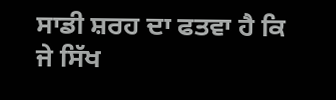ਸਾਡੀ ਸ਼ਰਹ ਦਾ ਫਤਵਾ ਹੈ ਕਿ ਜੇ ਸਿੱਖ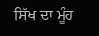ਸਿੱਖ ਦਾ ਮੂੰਹ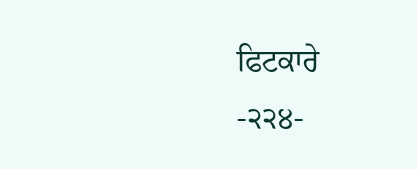ਫਿਟਕਾਰੇ
-੨੨੪-